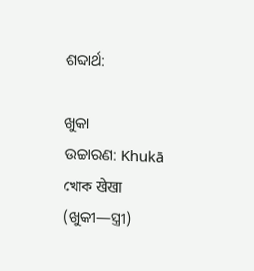ଶବ୍ଦାର୍ଥ:

ଖୁକା
ଉଚ୍ଚାରଣ: Khukā
খোক खेखा
(ଖୁକୀ—ସ୍ତ୍ରୀ)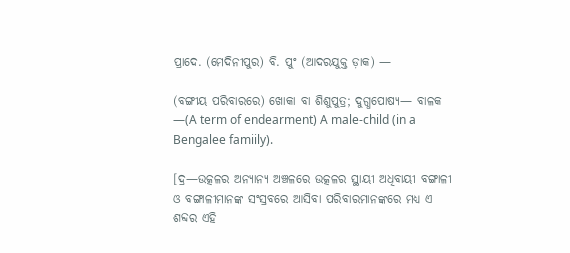ପ୍ରାଦେ. (ମେଦିନୀପୁର) ବି. ପୁଂ (ଆଦରଯୁକ୍ତ ଡ଼ାକ) —

(ବଙ୍ଗୀୟ ପରିବାରରେ) ଖୋକା ବା ଶିଶୁପୁତ୍ର; ଦୁଗ୍ଧପୋଷ୍ୟ— ବାଳକ —(A term of endearment) A male-child (in a Bengalee famiily).

[ଦ୍ର—ଉତ୍କଳର ଅନ୍ୟାନ୍ୟ ଅଞ୍ଚଳରେ ଉତ୍କଳର ସ୍ଥାୟୀ ଅଧିବାୟୀ ବଙ୍ଗାଳୀ ଓ ବଙ୍ଗାଳୀମାନଙ୍କ ସଂସ୍ରବରେ ଆସିବା ପରିବାରମାନଙ୍କରେ ମଧ୍ୟ ଏ ଶବ୍ଦର ଏହି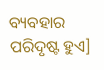ବ୍ୟବହାର ପରିଦୃଷ୍ଟ ହୁଏ]